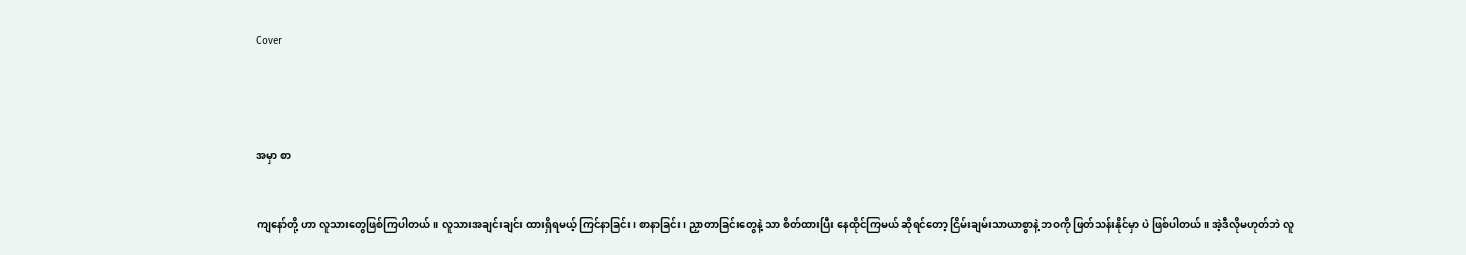Cover




အမှာ စာ


ကျနော်တို့ ဟာ လူသားတွေဖြစ်ကြပါတယ်။ လူသားအချင်းချင်း ထားရှိရမယ့် ကြင်နာခြင်း၊ စာနာခြင်း၊ ညှာတာခြင်းတွေနဲ့ သာ စိတ်ထားပြီး နေထိုင်ကြမယ် ဆိုရင်တော့ ငြိမ်းချမ်းသာယာစွာနဲ့ ဘဝကို ဖြတ်သန်းနိုင်မှာ ပဲ ဖြစ်ပါတယ်။ အဲ့ဒီလိုမဟုတ်ဘဲ လူ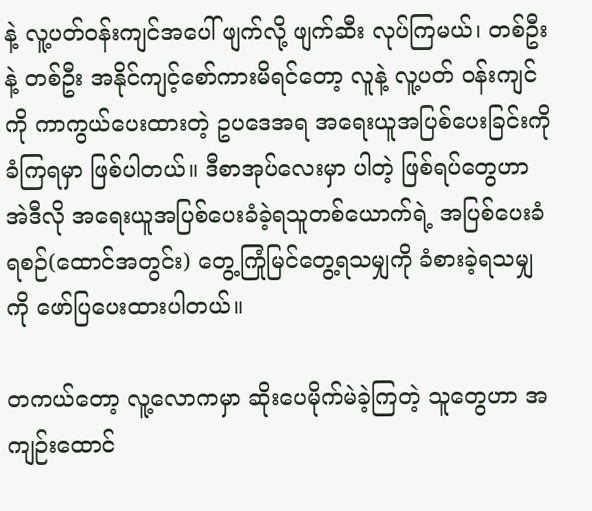နဲ့ လူ့ပတ်ဝန်းကျင်အပေါ် ဖျက်လို့ ဖျက်ဆီး လုပ်ကြမယ်၊ တစ်ဦးနဲ့ တစ်ဦး အနိုင်ကျင့်စော်ကားမိရင်တော့ လူနဲ့ လူ့ပတ် ဝန်းကျင်ကို ကာကွယ်ပေးထားတဲ့ ဥပဒေအရ အရေးယူအပြစ်ပေးခြင်းကို ခံကြရမှာ ဖြစ်ပါတယ်။ ဒီစာအုပ်လေးမှာ ပါတဲ့ ဖြစ်ရပ်တွေဟာ အဲဒီလို အရေးယူအပြစ်ပေးခံခဲ့ရသူတစ်ယောက်ရဲ့ အပြစ်ပေးခံရစဉ်(ထောင်အတွင်း) တွေ့ကြုံမြင်တွေ့ရသမျှကို ခံစားခဲ့ရသမျှကို ဖော်ပြပေးထားပါတယ်။

တကယ်တော့ လူ့လောကမှာ ဆိုးပေမိုက်မဲခဲ့ကြတဲ့ သူတွေဟာ အကျဉ်းထောင်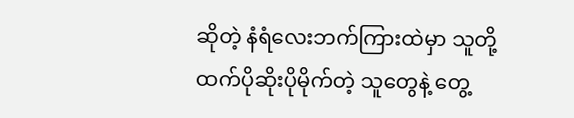ဆိုတဲ့ နံရံလေးဘက်ကြားထဲမှာ သူတို့ ထက်ပိုဆိုးပိုမိုက်တဲ့ သူတွေနဲ့ တွေ့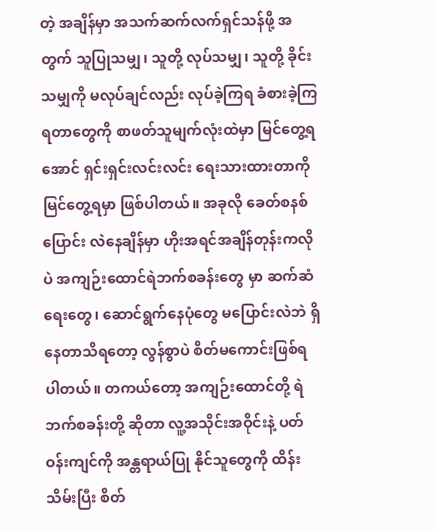တဲ့ အချိန်မှာ အသက်ဆက်လက်ရှင်သန်ဖို့ အတွက် သူပြုသမျှ၊ သူတို့ လုပ်သမျှ၊ သူတို့ ခိုင်းသမျှကို မလုပ်ချင်လည်း လုပ်ခဲ့ကြရ ခံစားခဲ့ကြ ရတာတွေကို စာဖတ်သူမျက်လုံးထဲမှာ မြင်တွေ့ရအောင် ရှင်းရှင်းလင်းလင်း ရေးသားထားတာကို မြင်တွေ့ရမှာ ဖြစ်ပါတယ်။ အခုလို ခေတ်စနစ်ပြောင်း လဲနေချိန်မှာ ဟိုးအရင်အချိန်တုန်းကလိုပဲ အကျဉ်းထောင်ရဲဘက်စခန်းတွေ မှာ ဆက်ဆံရေးတွေ၊ ဆောင်ရွက်နေပုံတွေ မပြောင်းလဲဘဲ ရှိနေတာသိရတော့ လွန်စွာပဲ စိတ်မကောင်းဖြစ်ရပါတယ်။ တကယ်တော့ အကျဉ်းထောင်တို့ ရဲဘက်စခန်းတို့ ဆိုတာ လူ့အသိုင်းအဝိုင်းနဲ့ ပတ်ဝန်းကျင်ကို အန္တရာယ်ပြု နိုင်သူတွေကို ထိန်းသိမ်းပြီး စိတ်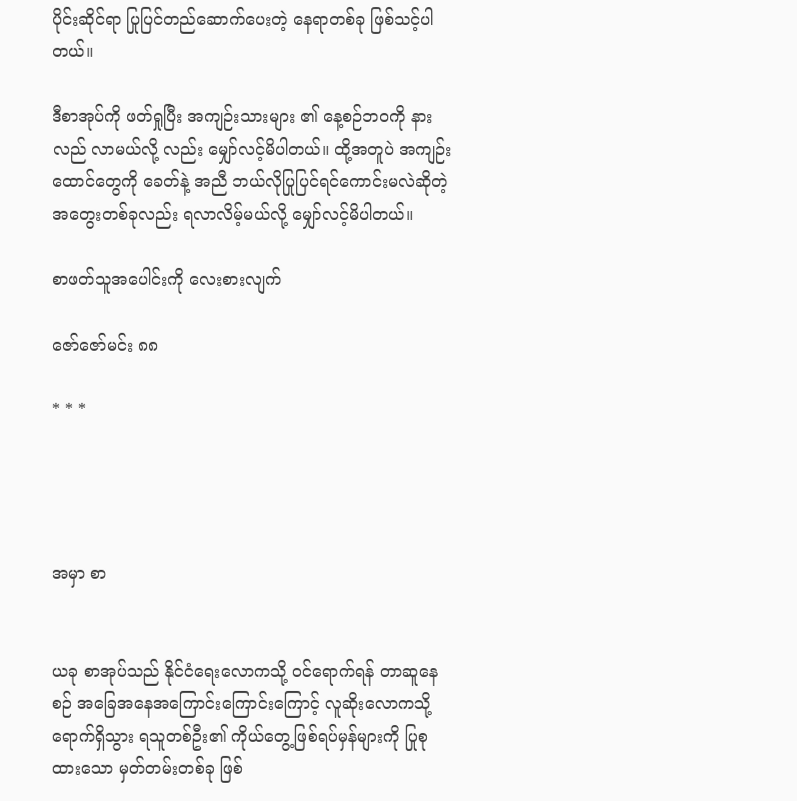ပိုင်းဆိုင်ရာ ပြုပြင်တည်ဆောက်ပေးတဲ့ နေရာတစ်ခု ဖြစ်သင့်ပါတယ်။

ဒီစာအုပ်ကို ဖတ်ရှုပြီး အကျဉ်းသားများ ၏ နေ့စဉ်ဘဝကို နားလည် လာမယ်လို့ လည်း မျှော်လင့်မိပါတယ်။ ထို့အတူပဲ အကျဉ်းထောင်တွေကို ခေတ်နဲ့ အညီ ဘယ်လိုပြုပြင်ရင်ကောင်းမလဲဆိုတဲ့ အတွေးတစ်ခုလည်း ရလာလိမ့်မယ်လို့ မျှော်လင့်မိပါတယ်။

စာဖတ်သူအပေါင်းကို လေးစားလျက်

ဇော်ဇော်မင်း ၈၈

* * *




အမှာ စာ


ယခု စာအုပ်သည် နိုင်ငံရေးလောကသို့ ဝင်ရောက်ရန် တာဆူနေစဉ် အခြေအနေအကြောင်းကြောင်းကြောင့် လူဆိုးလောကသို့ ရောက်ရှိသွား ရသူတစ်ဦး၏ ကိုယ်တွေ့ဖြစ်ရပ်မှန်များကို ပြုစုထားသော မှတ်တမ်းတစ်ခု ဖြစ်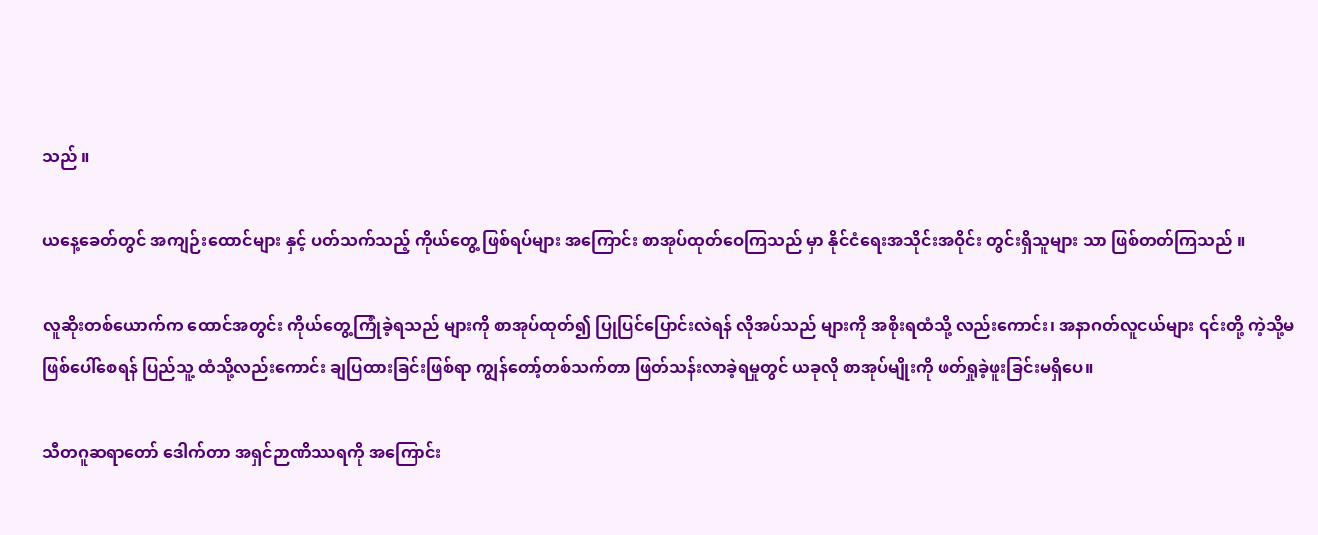သည် ။

ယနေ့ခေတ်တွင် အကျဉ်းထောင်များ နှင့် ပတ်သက်သည့် ကိုယ်တွေ့ ဖြစ်ရပ်များ အကြောင်း စာအုပ်ထုတ်ဝေကြသည် မှာ နိုင်ငံရေးအသိုင်းအဝိုင်း တွင်းရှိသူများ သာ ဖြစ်တတ်ကြသည် ။

လူဆိုးတစ်ယောက်က ထောင်အတွင်း ကိုယ်တွေ့ကြုံခဲ့ရသည် များကို စာအုပ်ထုတ်၍ ပြုပြင်ပြောင်းလဲရန် လိုအပ်သည် များကို အစိုးရထံသို့ လည်းကောင်း၊ အနာဂတ်လူငယ်များ ၎င်းတို့ ကဲ့သို့မဖြစ်ပေါ်စေရန် ပြည်သူ့ ထံသို့လည်းကောင်း ချပြထားခြင်းဖြစ်ရာ ကျွန်တော့်တစ်သက်တာ ဖြတ်သန်းလာခဲ့ရမှုတွင် ယခုလို စာအုပ်မျိုးကို ဖတ်ရှုခဲ့ဖူးခြင်းမရှိပေ။

သီတဂူဆရာတော် ဒေါက်တာ အရှင်ဉာဏိဿရကို အကြောင်း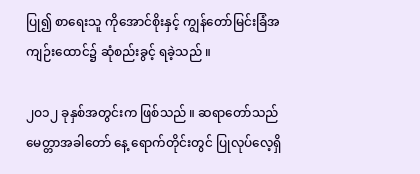ပြု၍ စာရေးသူ ကိုအောင်စိုးနှင့် ကျွန်တော်မြင်းခြံအကျဉ်းထောင်၌ ဆုံစည်းခွင့် ရခဲ့သည် ။

၂ဝ၁၂ ခုနှစ်အတွင်းက ဖြစ်သည် ။ ဆရာတော်သည် မေတ္တာအခါတော် နေ့ ရောက်တိုင်းတွင် ပြုလုပ်လေ့ရှိ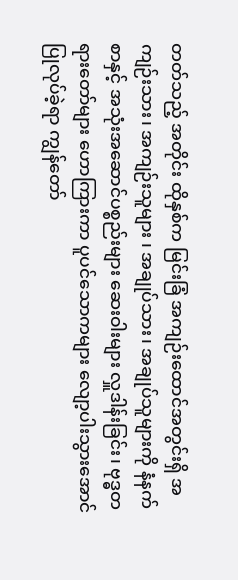တတ်သည့် အတိုင်း ထိုနှစ်က မြင်းခြံ အကျဉ်းထောင်အတွင်းရှိ အကျဉ်းသား၊ အကျဉ်းသူများ ၊ အချုပ်သား၊ အချုပ်သူများကို နံနက်စာနှင့် အသုံးအဆောင်ပစ္စည်းများ ဆေးဝါးများ လှူဒါန်းခြင်း၊ ဗုဒ္ဓတရားတော်များ ဟောကြားကာ ပူပင်သောကများ လျော့ပါးသွားအောင် ပြုလုပ်ခဲ့ရာ ကျွန်တော်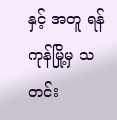နှင့် အတူ ရန်ကုန်မြို့မှ သတင်း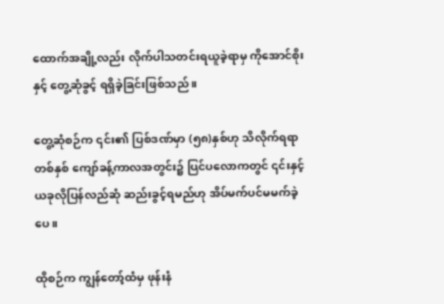ထောက်အချို့လည်း လိုက်ပါသတင်းရယူခဲ့ရာမှ ကိုအောင်စိုးနှင့် တွေ့ဆုံခွင့် ရရှိခဲ့ခြင်းဖြစ်သည် ။

တွေ့ဆုံစဉ်က ၎င်း၏ ပြစ်ဒဏ်မှာ (၅၈)နှစ်ဟု သိလိုက်ရရာ တစ်နှစ် ကျော်ခန့်ကာလအတွင်း၌ ပြင်ပလောကတွင် ၎င်းနှင့် ယခုလိုပြန်လည်ဆုံ ဆည်းခွင့်ရမည်ဟု အိပ်မက်ပင်မမက်ခဲ့ပေ။

ထိုစဉ်က ကျွန်တော့်ထံမှ ဖုန်းနံ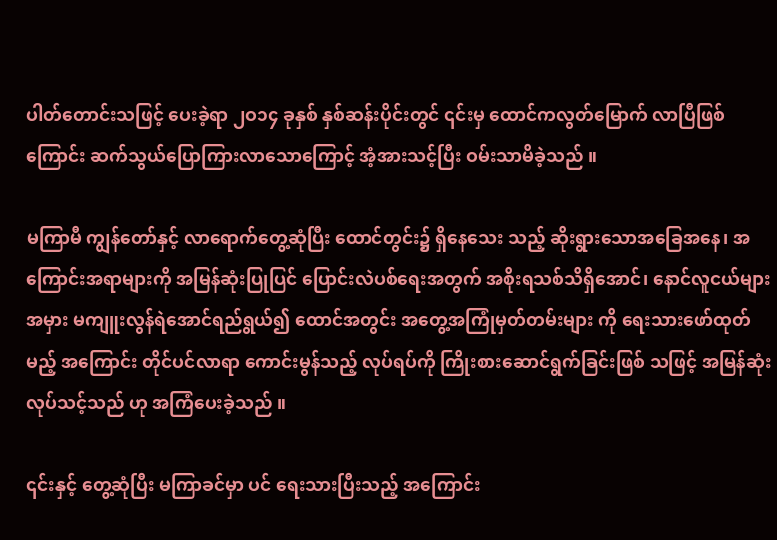ပါတ်တောင်းသဖြင့် ပေးခဲ့ရာ ၂ဝ၁၄ ခုနှစ် နှစ်ဆန်းပိုင်းတွင် ၎င်းမှ ထောင်ကလွတ်မြောက် လာပြီဖြစ်ကြောင်း ဆက်သွယ်ပြောကြားလာသောကြောင့် အံ့အားသင့်ပြီး ဝမ်းသာမိခဲ့သည် ။

မကြာမီ ကျွန်တော်နှင့် လာရောက်တွေ့ဆုံပြီး ထောင်တွင်း၌ ရှိနေသေး သည့် ဆိုးရွားသောအခြေအနေ၊ အကြောင်းအရာများကို အမြန်ဆုံးပြုပြင် ပြောင်းလဲပစ်ရေးအတွက် အစိုးရသစ်သိရှိအောင်၊ နောင်လူငယ်များ အမှား မကျူးလွန်ရဲအောင်ရည်ရွယ်၍ ထောင်အတွင်း အတွေ့အကြုံမှတ်တမ်းများ ကို ရေးသားဖော်ထုတ်မည့် အကြောင်း တိုင်ပင်လာရာ ကောင်းမွန်သည့် လုပ်ရပ်ကို ကြိုးစားဆောင်ရွက်ခြင်းဖြစ် သဖြင့် အမြန်ဆုံးလုပ်သင့်သည် ဟု အကြံပေးခဲ့သည် ။

၎င်းနှင့် တွေ့ဆုံပြီး မကြာခင်မှာ ပင် ရေးသားပြီးသည့် အကြောင်း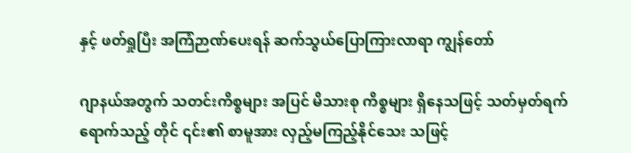နှင့် ဖတ်ရှုပြီး အကြံဉာဏ်ပေးရန် ဆက်သွယ်ပြောကြားလာရာ ကျွန်တော်

ဂျာနယ်အတွက် သတင်းကိစ္စများ အပြင် မိသားစု ကိစ္စများ ရှိနေသဖြင့် သတ်မှတ်ရက်ရောက်သည့် တိုင် ၎င်း၏ စာမူအား လှည့်မကြည့်နိုင်သေး သဖြင့်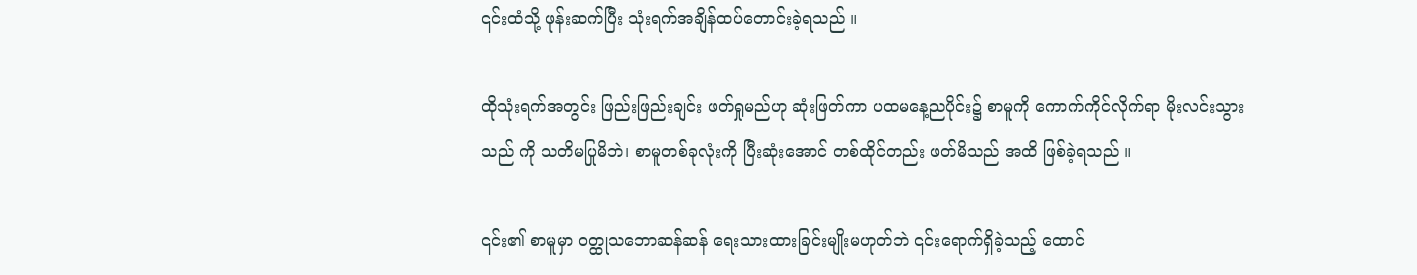၎င်းထံသို့ ဖုန်းဆက်ပြီး သုံးရက်အချိန်ထပ်တောင်းခဲ့ရသည် ။

ထိုသုံးရက်အတွင်း ဖြည်းဖြည်းချင်း ဖတ်ရှုမည်ဟု ဆုံးဖြတ်ကာ ပထမနေ့ညပိုင်း၌ စာမူကို ကောက်ကိုင်လိုက်ရာ မိုးလင်းသွားသည် ကို သတိမပြုမိဘဲ၊ စာမူတစ်ခုလုံးကို ပြီးဆုံးအောင် တစ်ထိုင်တည်း ဖတ်မိသည် အထိ ဖြစ်ခဲ့ရသည် ။

၎င်း၏ စာမူမှာ ဝတ္ထုသဘောဆန်ဆန် ရေးသားထားခြင်းမျိုးမဟုတ်ဘဲ ၎င်းရောက်ရှိခဲ့သည့် ထောင်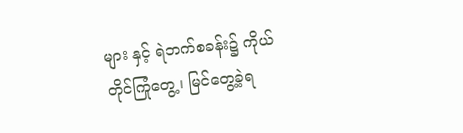များ နှင့် ရဲဘက်စခန်း၌ ကိုယ်တိုင်ကြုံတွေ့၊ မြင်တွေ့ခဲ့ရ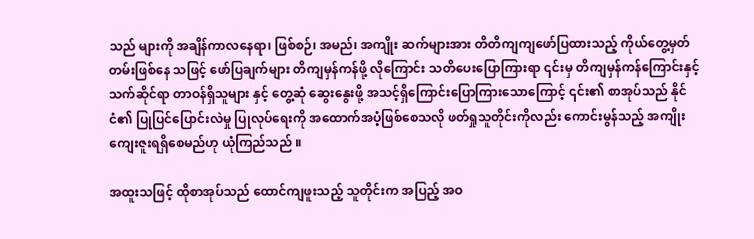သည် များကို အချိန်ကာလနေရာ၊ ဖြစ်စဉ်၊ အမည်၊ အကျိုး ဆက်များအား တိတိကျကျဖော်ပြထားသည့် ကိုယ်တွေ့မှတ်တမ်းဖြစ်နေ သဖြင့် ဖော်ပြချက်များ တိကျမှန်ကန်ဖို့ လိုကြောင်း သတိပေးပြောကြားရာ ၎င်းမှ တိကျမှန်ကန်ကြောင်းနှင့် သက်ဆိုင်ရာ တာဝန်ရှိသူများ နှင့် တွေ့ဆုံ ဆွေးနွေးဖို့ အသင့်ရှိကြောင်းပြောကြားသောကြောင့် ၎င်း၏ စာအုပ်သည် နိုင်ငံ၏ ပြုပြင်ပြောင်းလဲမှု ပြုလုပ်ရေးကို အထောက်အပံ့ဖြစ်စေသလို ဖတ်ရှုသူတိုင်းကိုလည်း ကောင်းမွန်သည့် အကျိုးကျေးဇူးရရှိစေမည်ဟု ယုံကြည်သည် ။

အထူးသဖြင့် ထိုစာအုပ်သည် ထောင်ကျဖူးသည့် သူတိုင်းက အပြည့် အဝ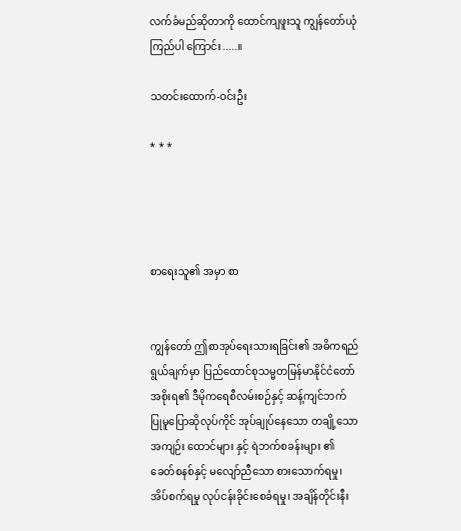လက်ခံမည်ဆိုတာကို ထောင်ကျဖူးသူ ကျွန်တော်ယုံကြည်ပါ ကြောင်း.....။

သတင်းထောက်-ဝင်းဦး

* * *




စာရေးသူ၏ အမှာ စာ


ကျွန်တော် ဤစာအုပ်ရေးသားရခြင်း၏ အဓိကရည်ရွယ်ချက်မှာ ပြည်ထောင်စုသမ္မတမြန်မာနိုင်ငံတော်အစိုးရ၏ ဒီမိုကရေစီလမ်းစဉ်နှင့် ဆန့်ကျင်ဘက် ပြုမူပြောဆိုလုပ်ကိုင် အုပ်ချုပ်နေသော တချို့သော အကျဉ်း ထောင်များ နှင့် ရဲဘက်စခန်းများ ၏ ခေတ်စနစ်နှင့် မလျော်ညီသော စားသောက်ရမှု၊ အိပ်စက်ရမှု လုပ်ငန်းခိုင်းစေခံရမှု၊ အချိန်တိုင်းနီး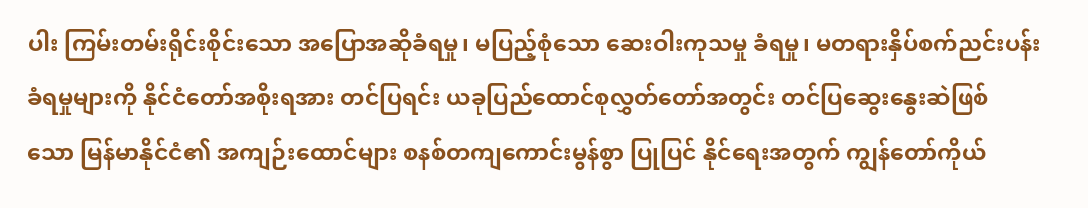ပါး ကြမ်းတမ်းရိုင်းစိုင်းသော အပြောအဆိုခံရမှု၊ မပြည့်စုံသော ဆေးဝါးကုသမှု ခံရမှု၊ မတရားနှိပ်စက်ညင်းပန်းခံရမှုများကို နိုင်ငံတော်အစိုးရအား တင်ပြရင်း ယခုပြည်ထောင်စုလွှတ်တော်အတွင်း တင်ပြဆွေးနွေးဆဲဖြစ် သော မြန်မာနိုင်ငံ၏ အကျဉ်းထောင်များ စနစ်တကျကောင်းမွန်စွာ ပြုပြင် နိုင်ရေးအတွက် ကျွန်တော်ကိုယ်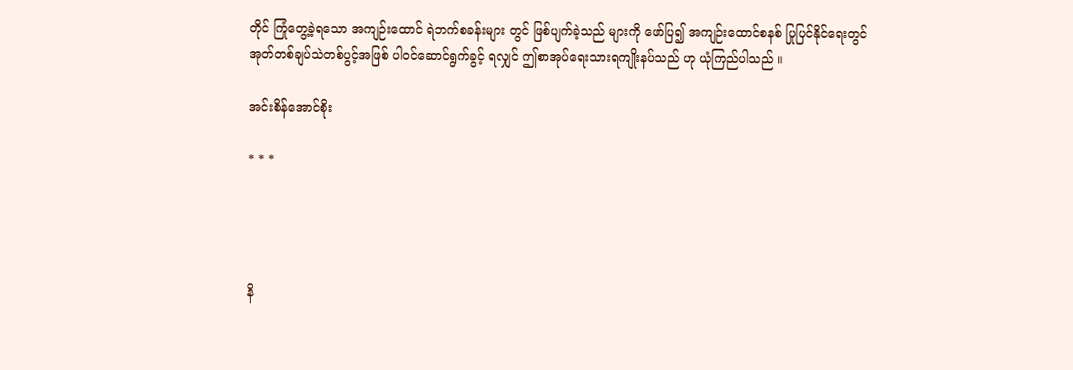တိုင် ကြုံတွေ့ခဲ့ရသော အကျဉ်းထောင် ရဲဘက်စခန်းများ တွင် ဖြစ်ပျက်ခဲ့သည် များကို ဖော်ပြ၍ အကျဉ်းထောင်စနစ် ပြုပြင်နိုင်ရေးတွင် အုတ်တစ်ချပ်သဲတစ်ပွင့်အဖြစ် ပါဝင်ဆောင်ရွက်ခွင့် ရလျှင် ဤစာအုပ်ရေးသားရကျိုးနပ်သည် ဟု ယုံကြည်ပါသည် ။

အင်းစိန်အောင်စိုး

* * *




နိ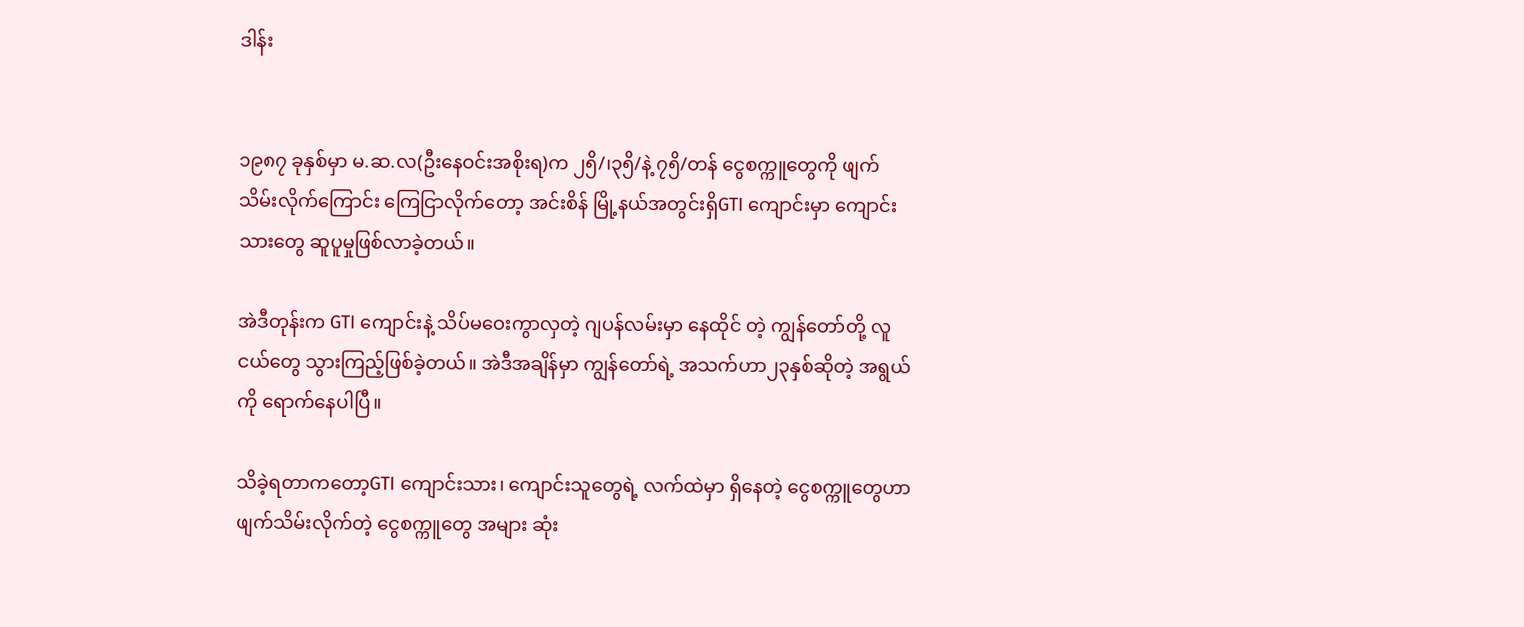ဒါန်း


၁၉၈၇ ခုနှစ်မှာ မ.ဆ.လ(ဦးနေဝင်းအစိုးရ)က ၂၅ိ/၊၃၅ိ/နဲ့ ၇၅ိ/တန် ငွေစက္ကူတွေကို ဖျက်သိမ်းလိုက်ကြောင်း ကြေငြာလိုက်တော့ အင်းစိန် မြို့နယ်အတွင်းရှိGTI ကျောင်းမှာ ကျောင်းသားတွေ ဆူပူမှုဖြစ်လာခဲ့တယ်။

အဲဒီတုန်းက GTI ကျောင်းနဲ့ သိပ်မဝေးကွာလှတဲ့ ဂျပန်လမ်းမှာ နေထိုင် တဲ့ ကျွန်တော်တို့ လူငယ်တွေ သွားကြည့်ဖြစ်ခဲ့တယ်။ အဲဒီအချိန်မှာ ကျွန်တော်ရဲ့ အသက်ဟာ၂၃နှစ်ဆိုတဲ့ အရွယ်ကို ရောက်နေပါပြီ။

သိခဲ့ရတာကတော့GTI ကျောင်းသား၊ ကျောင်းသူတွေရဲ့ လက်ထဲမှာ ရှိနေတဲ့ ငွေစက္ကူတွေဟာ ဖျက်သိမ်းလိုက်တဲ့ ငွေစက္ကူတွေ အများ ဆုံး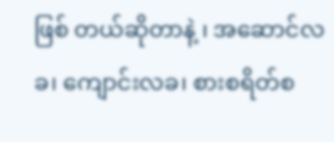ဖြစ် တယ်ဆိုတာနဲ့ ၊ အဆောင်လခ၊ ကျောင်းလခ၊ စားစရိတ်စ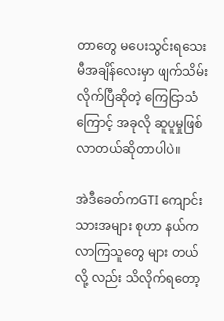တာတွေ မပေးသွင်းရသေးမီအချိန်လေးမှာ ဖျက်သိမ်းလိုက်ပြီဆိုတဲ့ ကြေငြာသံ ကြောင့် အခုလို ဆူပူမှုဖြစ်လာတယ်ဆိုတာပါပဲ။

အဲဒီခေတ်ကGTI ကျောင်းသားအများ စုဟာ နယ်ကလာကြသူတွေ များ တယ်လို့ လည်း သိလိုက်ရတော့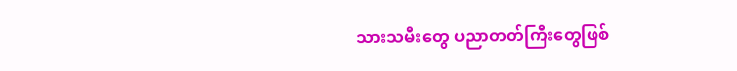သားသမီးတွေ ပညာတတ်ကြီးတွေဖြစ်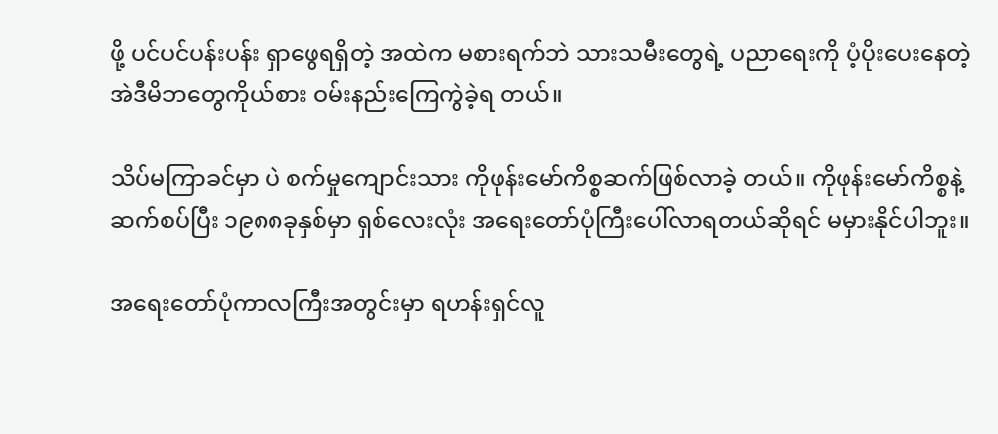ဖို့ ပင်ပင်ပန်းပန်း ရှာဖွေရရှိတဲ့ အထဲက မစားရက်ဘဲ သားသမီးတွေရဲ့ ပညာရေးကို ပံ့ပိုးပေးနေတဲ့ အဲဒီမိဘတွေကိုယ်စား ဝမ်းနည်းကြေကွဲခဲ့ရ တယ်။

သိပ်မကြာခင်မှာ ပဲ စက်မှုကျောင်းသား ကိုဖုန်းမော်ကိစ္စဆက်ဖြစ်လာခဲ့ တယ်။ ကိုဖုန်းမော်ကိစ္စနဲ့ ဆက်စပ်ပြီး ၁၉၈၈ခုနှစ်မှာ ရှစ်လေးလုံး အရေးတော်ပုံကြီးပေါ်လာရတယ်ဆိုရင် မမှားနိုင်ပါဘူး။

အရေးတော်ပုံကာလကြီးအတွင်းမှာ ရဟန်းရှင်လူ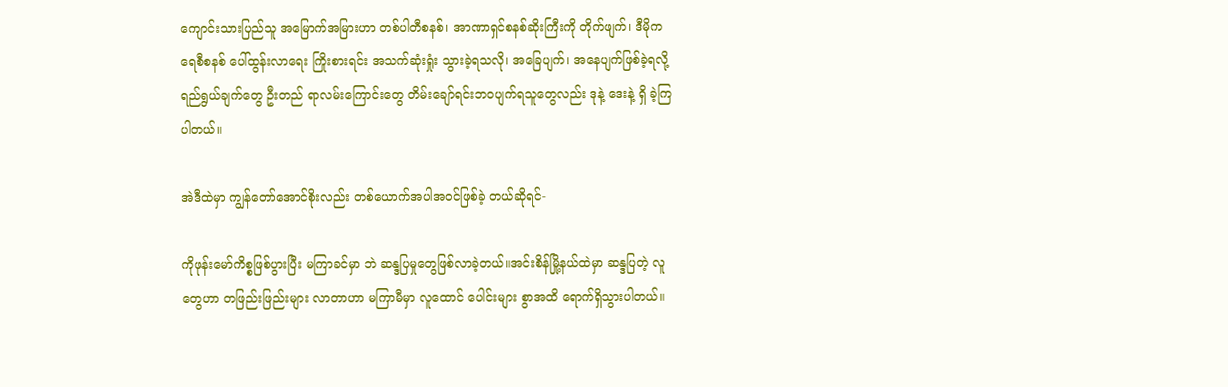ကျောင်းသားပြည်သူ အမြောက်အမြားဟာ တစ်ပါတီစနစ်၊ အာဏာရှင်စနစ်ဆိုးကြီးကို တိုက်ဖျက်၊ ဒီမိုကရေစီစနစ် ပေါ်ထွန်းလာရေး ကြိုးစားရင်း အသက်ဆုံးရှုံး သွားခဲ့ရသလို၊ အခြေပျက်၊ အနေပျက်ဖြစ်ခဲ့ရလို့ ရည်ရွယ်ချက်တွေ ဦးတည် ရာလမ်းကြောင်းတွေ တိမ်းချော်ရင်းဘဝပျက်ရသူတွေလည်း ဒုနဲ့ ဒေးနဲ့ ရှိ ခဲ့ကြပါတယ်။

အဲဒီထဲမှာ ကျွန်တော်အောင်စိုးလည်း တစ်ယောက်အပါအဝင်ဖြစ်ခဲ့ တယ်ဆိုရင်-

ကိုဖုန်းမော်ကိစ္စဖြစ်ပွားပြီး မကြာခင်မှာ ဘဲ ဆန္ဒပြမှုတွေဖြစ်လာခဲ့တယ်။အင်းစိန်မြို့နယ်ထဲမှာ ဆန္ဒပြတဲ့ လူတွေဟာ တဖြည်းဖြည်းများ လာတာဟာ မကြာမီမှာ လူထောင် ပေါင်းများ စွာအထိ ရောက်ရှိသွားပါတယ်။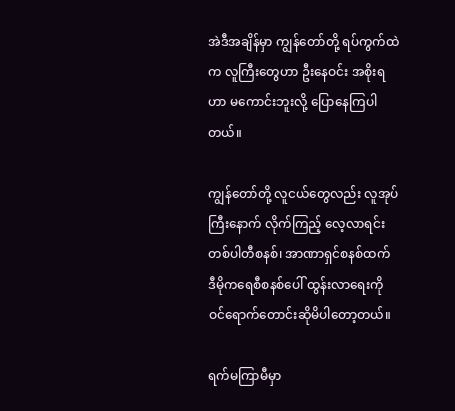အဲဒီအချိန်မှာ ကျွန်တော်တို့ ရပ်ကွက်ထဲက လူကြီးတွေဟာ ဦးနေဝင်း အစိုးရဟာ မကောင်းဘူးလို့ ပြောနေကြပါတယ်။

ကျွန်တော်တို့ လူငယ်တွေလည်း လူအုပ်ကြီးနောက် လိုက်ကြည့် လေ့လာရင်း တစ်ပါတီစနစ်၊ အာဏာရှင်စနစ်ထက် ဒီမိုကရေစီစနစ်ပေါ် ထွန်းလာရေးကို ဝင်ရောက်တောင်းဆိုမိပါတော့တယ်။

ရက်မကြာမီမှာ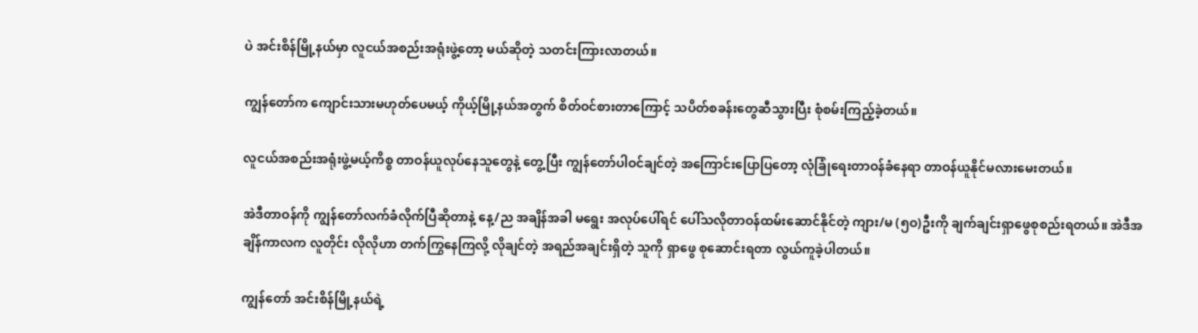ပဲ အင်းစိန်မြို့နယ်မှာ လူငယ်အစည်းအရုံးဖွဲ့တော့ မယ်ဆိုတဲ့ သတင်းကြားလာတယ်။

ကျွန်တော်က ကျောင်းသားမဟုတ်ပေမယ့် ကိုယ့်မြို့နယ်အတွက် စိတ်ဝင်စားတာကြောင့် သပိတ်စခန်းတွေဆီသွားပြီး စုံစမ်းကြည့်ခဲ့တယ်။

လူငယ်အစည်းအရုံးဖွဲ့မယ့်ကိစ္စ တာဝန်ယူလုပ်နေသူတွေနဲ့ တွေ့ပြီး ကျွန်တော်ပါဝင်ချင်တဲ့ အကြောင်းပြောပြတော့ လုံခြုံရေးတာဝန်ခံနေရာ တာဝန်ယူနိုင်မလားမေးတယ်။

အဲဒီတာဝန်ကို ကျွန်တော်လက်ခံလိုက်ပြီဆိုတာနဲ့ နေ့/ည အချိန်အခါ မရွေး အလုပ်ပေါ်ရင် ပေါ်သလိုတာဝန်ထမ်းဆောင်နိုင်တဲ့ ကျား/မ (၅ဝ)ဦးကို ချက်ချင်းရှာဖွေစုစည်းရတယ်။ အဲဒီအချိန်ကာလက လူတိုင်း လိုလိုဟာ တက်ကြွနေကြလို့ လိုချင်တဲ့ အရည်အချင်းရှိတဲ့ သူကို ရှာဖွေ စုဆောင်းရတာ လွယ်ကူခဲ့ပါတယ်။

ကျွန်တော် အင်းစိန်မြို့နယ်ရဲ့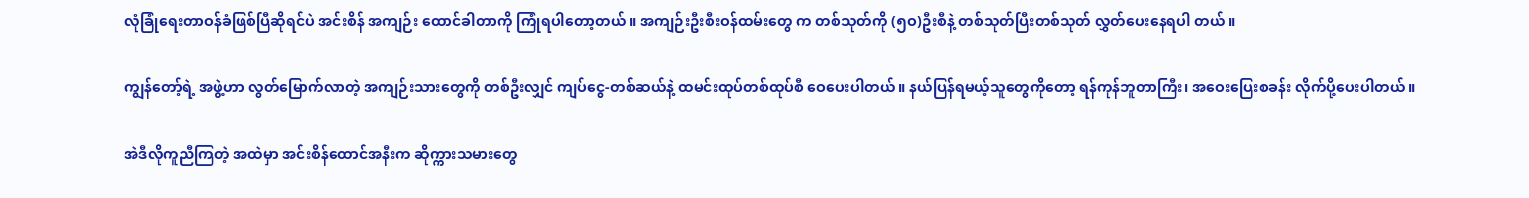လုံခြုံရေးတာဝန်ခံဖြစ်ပြီဆိုရင်ပဲ အင်းစိန် အကျဉ်း ထောင်ခါတာကို ကြုံရပါတော့တယ်။ အကျဉ်းဦးစီးဝန်ထမ်းတွေ က တစ်သုတ်ကို (၅ဝ)ဦးစီနဲ့ တစ်သုတ်ပြီးတစ်သုတ် လွှတ်ပေးနေရပါ တယ်။

ကျွန်တော့်ရဲ့ အဖွဲ့ဟာ လွတ်မြောက်လာတဲ့ အကျဉ်းသားတွေကို တစ်ဦးလျှင် ကျပ်ငွေ-တစ်ဆယ်နဲ့ ထမင်းထုပ်တစ်ထုပ်စီ ဝေပေးပါတယ်။ နယ်ပြန်ရမယ့်သူတွေကိုတော့ ရန်ကုန်ဘူတာကြီး၊ အဝေးပြေးစခန်း လိုက်ပို့ပေးပါတယ်။

အဲဒီလိုကူညီကြတဲ့ အထဲမှာ အင်းစိန်ထောင်အနီးက ဆိုက္ကားသမားတွေ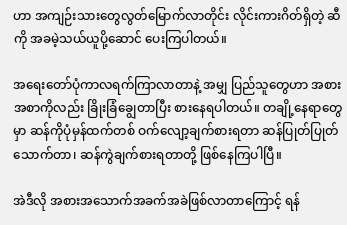ဟာ အကျဉ်းသားတွေလွတ်မြောက်လာတိုင်း လိုင်းကားဂိတ်ရှိတဲ့ ဆီကို အခမဲ့သယ်ယူပို့ဆောင် ပေးကြပါတယ်။

အရေးတော်ပုံကာလရက်ကြာလာတာနဲ့ အမျှ ပြည်သူတွေဟာ အစားအစာကိုလည်း ခြိုးခြံချွေတာပြီး စားနေရပါတယ်။ တချို့နေရာတွေ မှာ ဆန်ကိုပုံမှန်ထက်တစ် ဝက်လျော့ချက်စားရတာ ဆန်ပြုတ်ပြုတ် သောက်တာ၊ ဆန်ကွဲချက်စားရတာတို့ ဖြစ်နေကြပါပြီ။

အဲဒီလို အစားအသောက်အခက်အခဲဖြစ်လာတာကြောင့် ရန်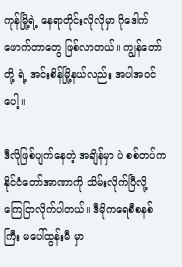ကုန်မြို့ရဲ့ နေရာတိုင်းလိုလိုမှာ ဂိုဒေါက်ဖောက်တာတွေ ဖြစ်လာတယ်။ ကျွန်တော်တို့ ရဲ့ အင်းစိန်မြို့နယ်လည်း အပါအဝင်ပေါ့။

ဒီလိုဖြစ်ပျက်နေတဲ့ အချိန်မှာ ပဲ စစ်တပ်က နိုင်ငံတော်အာဏာကို သိမ်းလိုက်ပြီလို့ ကြေငြာလိုက်ပါတယ်။ ဒီမိုကရေစီစနစ်ကြီး မပေါ်ထွန်းမီ မှာ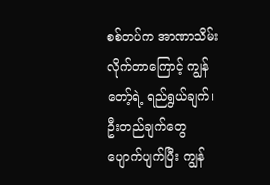စစ်တပ်က အာဏာသိမ်းလိုက်တာကြောင့် ကျွန်တော့်ရဲ့ ရည်ရွယ်ချက်၊ ဦးတည်ချက်တွေပျောက်ပျက်ပြီး ကျွန်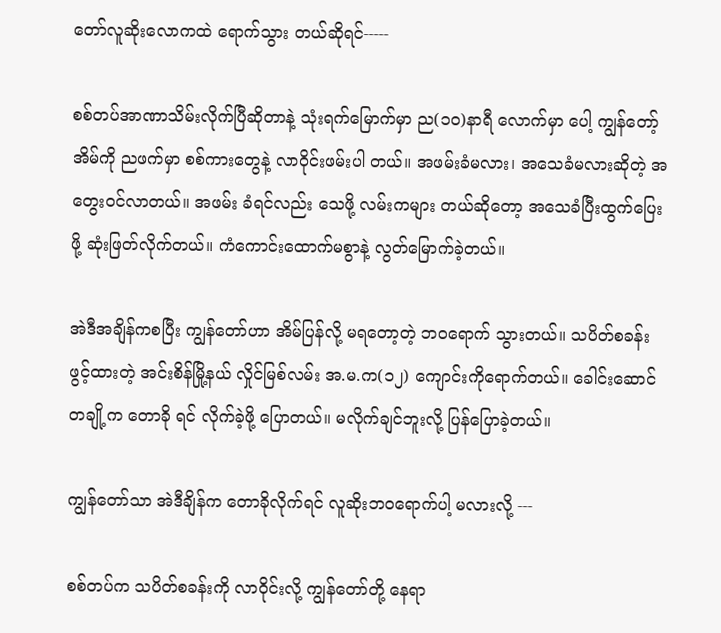တော်လူဆိုးလောကထဲ ရောက်သွား တယ်ဆိုရင်-----

စစ်တပ်အာဏာသိမ်းလိုက်ပြီဆိုတာနဲ့ သုံးရက်မြောက်မှာ ည(၁ဝ)နာရီ လောက်မှာ ပေါ့ ကျွန်တော့်အိမ်ကို ညဖက်မှာ စစ်ကားတွေနဲ့ လာဝိုင်းဖမ်းပါ တယ်။ အဖမ်းခံမလား၊ အသေခံမလားဆိုတဲ့ အတွေးဝင်လာတယ်။ အဖမ်း ခံရင်လည်း သေဖို့ လမ်းကများ တယ်ဆိုတော့ အသေခံပြီးထွက်ပြေးဖို့ ဆုံးဖြတ်လိုက်တယ်။ ကံကောင်းထောက်မစွာနဲ့ လွတ်မြောက်ခဲ့တယ်။

အဲဒီအချိန်ကစပြီး ကျွန်တော်ဟာ အိမ်ပြန်လို့ မရတော့တဲ့ ဘဝရောက် သွားတယ်။ သပိတ်စခန်းဖွင့်ထားတဲ့ အင်းစိန်မြို့နယ် လှိုင်မြစ်လမ်း အ.မ.က(၁၂) ကျောင်းကိုရောက်တယ်။ ခေါင်းဆောင်တချို့က တောခို ရင် လိုက်ခဲ့ဖို့ ပြောတယ်။ မလိုက်ချင်ဘူးလို့ ပြန်ပြောခဲ့တယ်။

ကျွန်တော်သာ အဲဒီချိန်က တောခိုလိုက်ရင် လူဆိုးဘဝရောက်ပါ့ မလားလို့ ---

စစ်တပ်က သပိတ်စခန်းကို လာဝိုင်းလို့ ကျွန်တော်တို့ နေရာ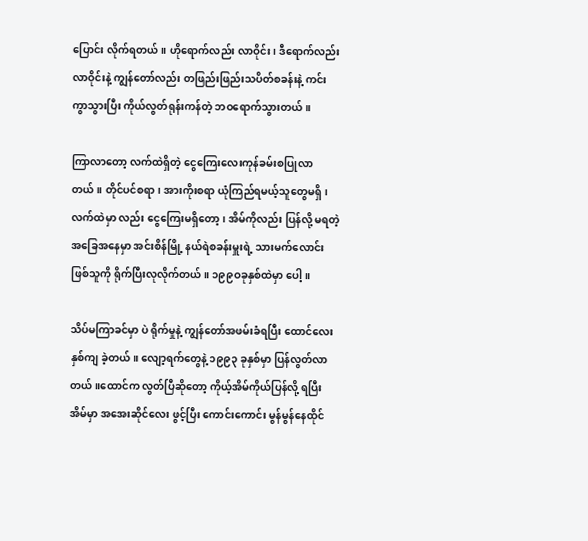ပြောင်း လိုက်ရတယ်။ ဟိုရောက်လည်း လာဝိုင်း၊ ဒီရောက်လည်း လာဝိုင်းနဲ့ ကျွန်တော်လည်း တဖြည်းဖြည်းသပိတ်စခန်းနဲ့ ကင်းကွာသွားပြီး ကိုယ်လွတ်ရုန်းကန်တဲ့ ဘဝရောက်သွားတယ်။

ကြာလာတော့ လက်ထဲရှိတဲ့ ငွေကြေးလေးကုန်ခမ်းစပြုလာတယ်။ တိုင်ပင်စရာ၊ အားကိုးစရာ ယုံကြည်ရမယ့်သူတွေမရှိ၊ လက်ထဲမှာ လည်း ငွေကြေးမရှိတော့၊ အိမ်ကိုလည်း ပြန်လို့ မရတဲ့ အခြေအနေမှာ အင်းစိန်မြို့ နယ်ရဲစခန်းမှူးရဲ့ သားမက်လောင်းဖြစ်သူကို ရိုက်ပြီးလုလိုက်တယ်။ ၁၉၉ဝခုနှစ်ထဲမှာ ပေါ့။

သိပ်မကြာခင်မှာ ပဲ ရိုက်မှုနဲ့ ကျွန်တော်အဖမ်းခံရပြီး ထောင်လေးနှစ်ကျ ခဲ့တယ်။ လျော့ရက်တွေနဲ့ ၁၉၉၃ ခုနှစ်မှာ ပြန်လွတ်လာတယ်။ထောင်က လွတ်ပြီဆိုတော့ ကိုယ့်အိမ်ကိုယ်ပြန်လို့ ရပြီး အိမ်မှာ အအေးဆိုင်လေး ဖွင့်ပြီး ကောင်းကောင်း မွန်မွန်နေထိုင်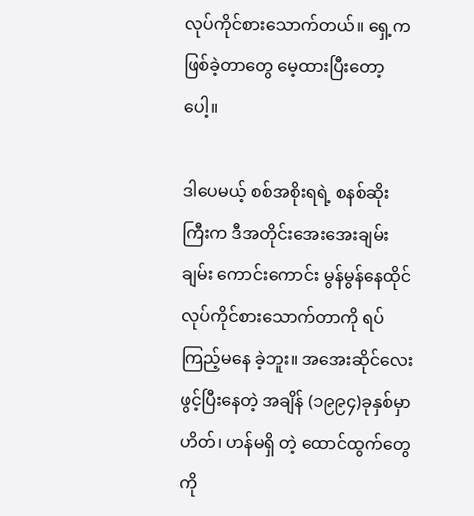လုပ်ကိုင်စားသောက်တယ်။ ရှေ့က ဖြစ်ခဲ့တာတွေ မေ့ထားပြီးတော့ပေါ့။

ဒါပေမယ့် စစ်အစိုးရရဲ့ စနစ်ဆိုးကြီးက ဒီအတိုင်းအေးအေးချမ်းချမ်း ကောင်းကောင်း မွန်မွန်နေထိုင် လုပ်ကိုင်စားသောက်တာကို ရပ်ကြည့်မနေ ခဲ့ဘူး။ အအေးဆိုင်လေးဖွင့်ပြီးနေတဲ့ အချိန် (၁၉၉၄)ခုနှစ်မှာ ဟိတ်၊ ဟန်မရှိ တဲ့ ထောင်ထွက်တွေကို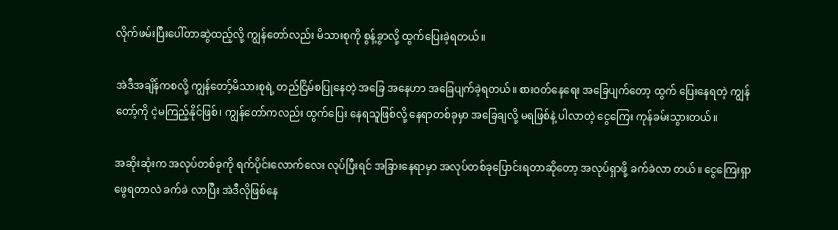လိုက်ဖမ်းပြီးပေါ်တာဆွဲထည့်လို့ ကျွန်တော်လည်း မိသားစုကို စွန့်ခွာလို့ ထွက်ပြေးခဲ့ရတယ်။

အဲဒီအချိန်ကစလို့ ကျွန်တော့်မိသားစုရဲ့ တည်ငြိမ်စပြုနေတဲ့ အခြေ အနေဟာ အခြေပျက်ခဲ့ရတယ်။ စားဝတ်နေရေး အခြေပျက်တော့ ထွက် ပြေးနေရတဲ့ ကျွန်တော့်ကို ငဲ့မကြည့်နိုင်ဖြစ်၊ ကျွန်တော်ကလည်း ထွက်ပြေး နေရသူဖြစ်လို့ နေရာတစ်ခုမှာ အခြေချလို့ မရဖြစ်နဲ့ ပါလာတဲ့ ငွေကြေး ကုန်ခမ်းသွားတယ်။

အဆိုးဆုံးက အလုပ်တစ်ခုကို ရက်ပိုင်းလောက်လေး လုပ်ပြီးရင် အခြားနေရာမှာ အလုပ်တစ်ခုပြောင်းရတာဆိုတော့ အလုပ်ရှာဖို့ ခက်ခဲလာ တယ်။ ငွေကြေးရှာဖွေရတာလဲ ခက်ခဲ လာပြီး အဲဒီလိုဖြစ်နေ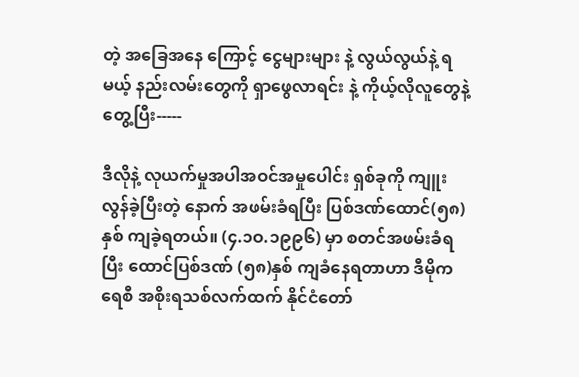တဲ့ အခြေအနေ ကြောင့် ငွေများများ နဲ့ လွယ်လွယ်နဲ့ ရမယ့် နည်းလမ်းတွေကို ရှာဖွေလာရင်း နဲ့ ကိုယ့်လိုလူတွေနဲ့ တွေ့ပြီး-----

ဒီလိုနဲ့ လုယက်မှုအပါအဝင်အမှုပေါင်း ရှစ်ခုကို ကျူးလွန်ခဲ့ပြီးတဲ့ နောက် အဖမ်းခံရပြီး ပြစ်ဒဏ်ထောင်(၅၈)နှစ် ကျခဲ့ရတယ်။ (၄.၁ဝ.၁၉၉၆) မှာ စတင်အဖမ်းခံရပြီး ထောင်ပြစ်ဒဏ် (၅၈)နှစ် ကျခံနေရတာဟာ ဒီမိုကရေစီ အစိုးရသစ်လက်ထက် နိုင်ငံတော်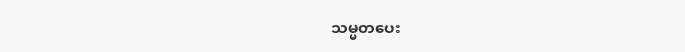သမ္မတပေး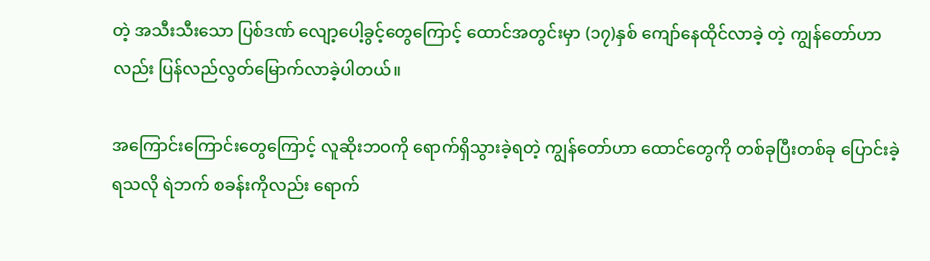တဲ့ အသီးသီးသော ပြစ်ဒဏ် လျော့ပေါ့ခွင့်တွေကြောင့် ထောင်အတွင်းမှာ (၁၇)နှစ် ကျော်နေထိုင်လာခဲ့ တဲ့ ကျွန်တော်ဟာလည်း ပြန်လည်လွတ်မြောက်လာခဲ့ပါတယ်။

အကြောင်းကြောင်းတွေကြောင့် လူဆိုးဘဝကို ရောက်ရှိသွားခဲ့ရတဲ့ ကျွန်တော်ဟာ ထောင်တွေကို တစ်ခုပြီးတစ်ခု ပြောင်းခဲ့ရသလို ရဲဘက် စခန်းကိုလည်း ရောက်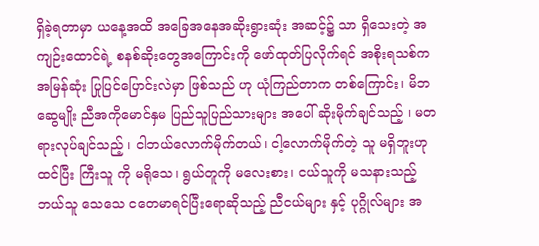ရှိခဲ့ရတာမှာ ယနေ့အထိ အခြေအနေအဆိုးရွားဆုံး အဆင့်၌ သာ ရှိသေးတဲ့ အကျဉ်းထောင်ရဲ့ စနစ်ဆိုးတွေအကြောင်းကို ဖော်ထုတ်ပြလိုက်ရင် အစိုးရသစ်က အမြန်ဆုံး ပြုပြင်ပြောင်းလဲမှာ ဖြစ်သည် ဟု ယုံကြည်တာက တစ်ကြောင်း၊ မိဘဆွေမျိုး ညီအကိုမောင်နှမ ပြည်သူပြည်သားများ အပေါ် ဆိုးမိုက်ချင်သည့် ၊ မတရားလုပ်ချင်သည့် ၊ ငါဘယ်လောက်မိုက်တယ်၊ ငါ့လောက်မိုက်တဲ့ သူ မရှိဘူးဟု ထင်ပြီး ကြီးသူ ကို မရိုသေ၊ ရွယ်တူကို မလေးစား၊ ငယ်သူကို မသနားသည့် ဘယ်သူ သေသေ ငတေမာရင်ပြီးရောဆိုသည့် ညီငယ်များ နှင့် ပုဂ္ဂိုလ်များ အ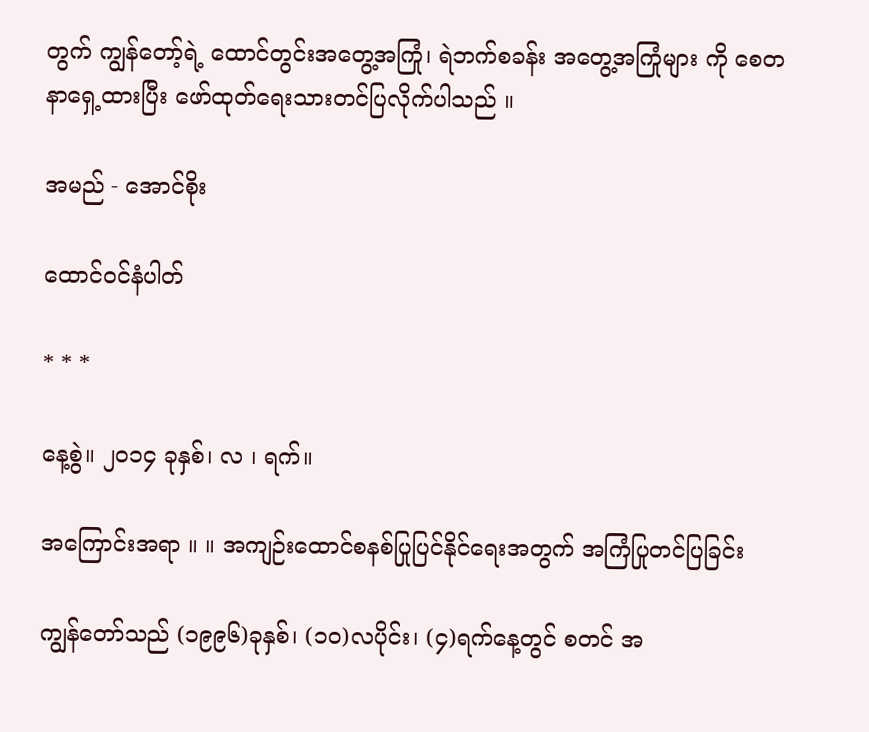တွက် ကျွန်တော့်ရဲ့ ထောင်တွင်းအတွေ့အကြုံ၊ ရဲဘက်စခန်း အတွေ့အကြုံများ ကို စေတနာရှေ့ထားပြီး ဖော်ထုတ်ရေးသားတင်ပြလိုက်ပါသည် ။

အမည် - အောင်စိုး

ထောင်ဝင်နံပါတ်

* * *

နေ့စွဲ။ ၂ဝ၁၄ ခုနှစ်၊ လ ၊ ရက်။

အကြောင်းအရာ ။ ။ အကျဉ်းထောင်စနစ်ပြုပြင်နိုင်ရေးအတွက် အကြံပြုတင်ပြခြင်း

ကျွန်တော်သည် (၁၉၉၆)ခုနှစ်၊ (၁ဝ)လပိုင်း၊ (၄)ရက်နေ့တွင် စတင် အ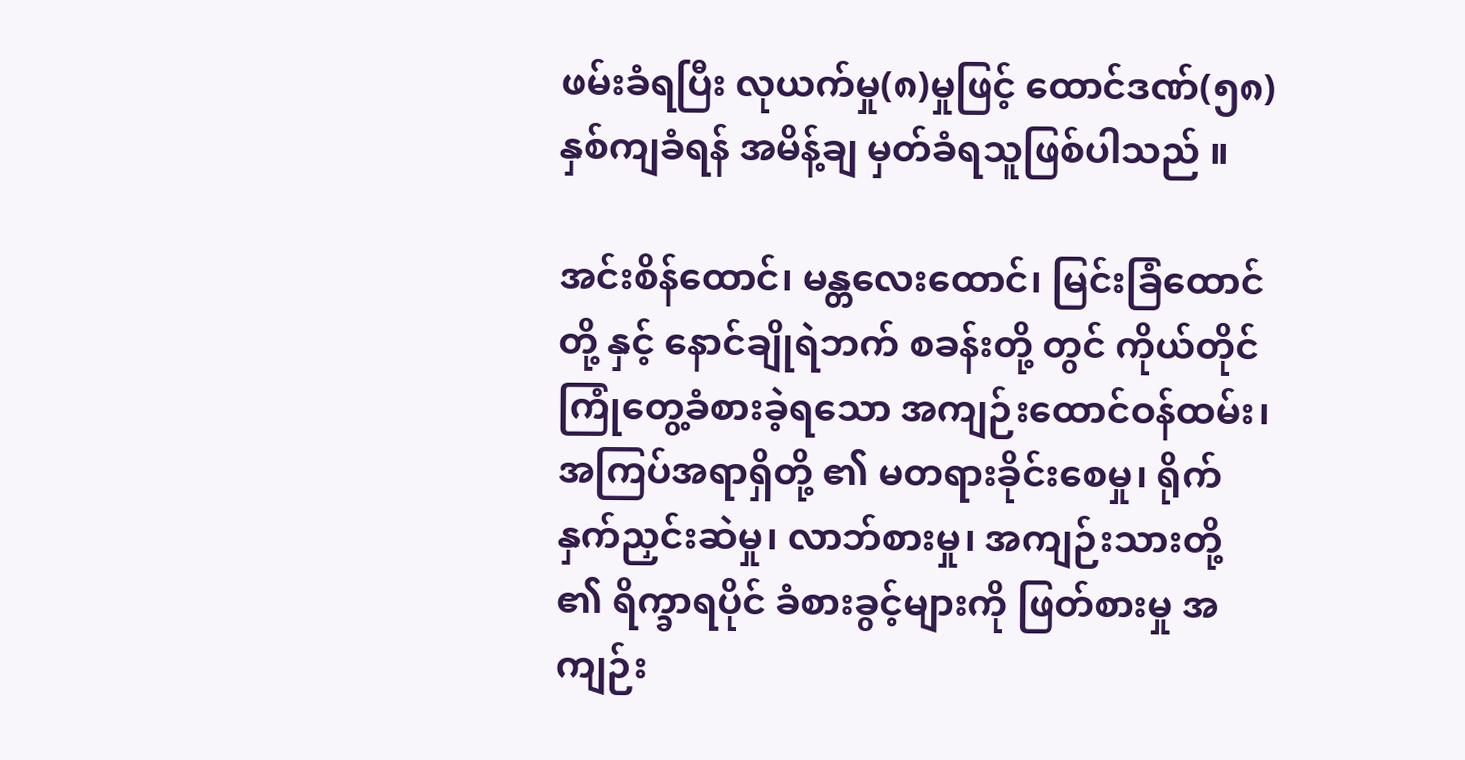ဖမ်းခံရပြီး လုယက်မှု(၈)မှုဖြင့် ထောင်ဒဏ်(၅၈)နှစ်ကျခံရန် အမိန့်ချ မှတ်ခံရသူဖြစ်ပါသည် ။

အင်းစိန်ထောင်၊ မန္တလေးထောင်၊ မြင်းခြံထောင်တို့ နှင့် နောင်ချိုရဲဘက် စခန်းတို့ တွင် ကိုယ်တိုင်ကြုံတွေ့ခံစားခဲ့ရသော အကျဉ်းထောင်ဝန်ထမ်း၊ အကြပ်အရာရှိတို့ ၏ မတရားခိုင်းစေမှု၊ ရိုက်နှက်ညှင်းဆဲမှု၊ လာဘ်စားမှု၊ အကျဉ်းသားတို့ ၏ ရိက္ခာရပိုင် ခံစားခွင့်များကို ဖြတ်စားမှု အကျဉ်း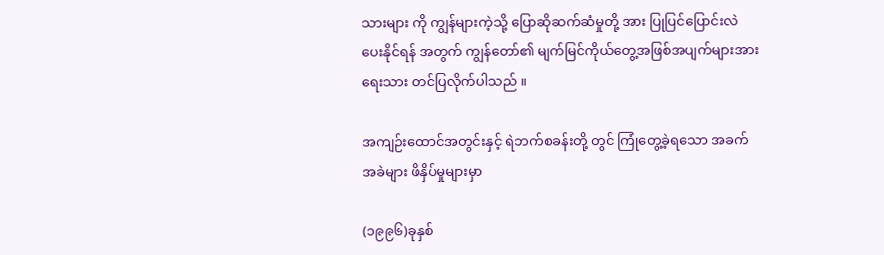သားများ ကို ကျွန်များကဲ့သို့ ပြောဆိုဆက်ဆံမှုတို့ အား ပြုပြင်ပြောင်းလဲပေးနိုင်ရန် အတွက် ကျွန်တော်၏ မျက်မြင်ကိုယ်တွေ့အဖြစ်အပျက်များအား ရေးသား တင်ပြလိုက်ပါသည် ။

အကျဉ်းထောင်အတွင်းနှင့် ရဲဘက်စခန်းတို့ တွင် ကြုံတွေ့ခဲ့ရသော အခက်အခဲများ ဖိနှိပ်မှုများမှာ

(၁၉၉၆)ခုနှစ်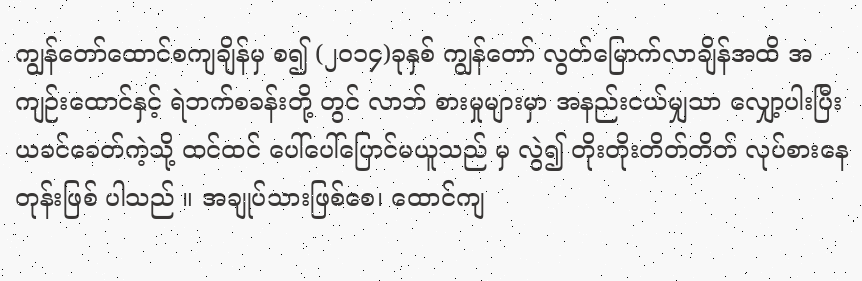ကျွန်တော်ထောင်စကျချိန်မှ စ၍ (၂ဝ၁၄)ခုနှစ် ကျွန်တော် လွတ်မြောက်လာချိန်အထိ အကျဉ်းထောင်နှင့် ရဲဘက်စခန်းတို့ တွင် လာဘ် စားမှုများမှာ အနည်းငယ်မျှသာ လျှော့ပါးပြီး ယခင်ခေတ်ကဲ့သို့ ထင်ထင် ပေါ်ပေါ်ပြောင်မယူသည် မှ လွဲ၍ တိုးတိုးတိတ်တိတ် လုပ်စားနေတုန်းဖြစ် ပါသည် ။ အချုပ်သားဖြစ်စေ၊ ထောင်ကျ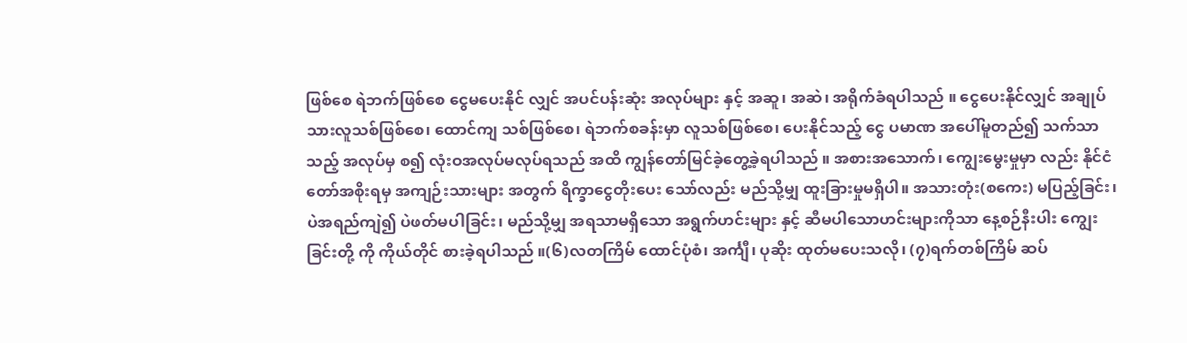ဖြစ်စေ ရဲဘက်ဖြစ်စေ ငွေမပေးနိုင် လျှင် အပင်ပန်းဆုံး အလုပ်များ နှင့် အဆူ၊ အဆဲ၊ အရိုက်ခံရပါသည် ။ ငွေပေးနိုင်လျှင် အချုပ်သားလူသစ်ဖြစ်စေ၊ ထောင်ကျ သစ်ဖြစ်စေ၊ ရဲဘက်စခန်းမှာ လူသစ်ဖြစ်စေ၊ ပေးနိုင်သည့် ငွေ ပမာဏ အပေါ်မူတည်၍ သက်သာသည့် အလုပ်မှ စ၍ လုံးဝအလုပ်မလုပ်ရသည် အထိ ကျွန်တော်မြင်ခဲ့တွေ့ခဲ့ရပါသည် ။ အစားအသောက်၊ ကျွေးမွေးမှုမှာ လည်း နိုင်ငံတော်အစိုးရမှ အကျဉ်းသားများ အတွက် ရိက္ခာငွေတိုးပေး သော်လည်း မည်သို့မျှ ထူးခြားမှုမရှိပါ။ အသားတုံး(စကေး) မပြည့်ခြင်း၊ ပဲအရည်ကျဲ၍ ပဲဖတ်မပါခြင်း၊ မည်သို့မျှ အရသာမရှိသော အရွက်ဟင်းများ နှင့် ဆီမပါသောဟင်းများကိုသာ နေ့စဉ်နီးပါး ကျွေးခြင်းတို့ ကို ကိုယ်တိုင် စားခဲ့ရပါသည် ။(၆)လတကြိမ် ထောင်ပုံစံ၊ အင်္ကျီ၊ ပုဆိုး ထုတ်မပေးသလို၊ (၇)ရက်တစ်ကြိမ် ဆပ်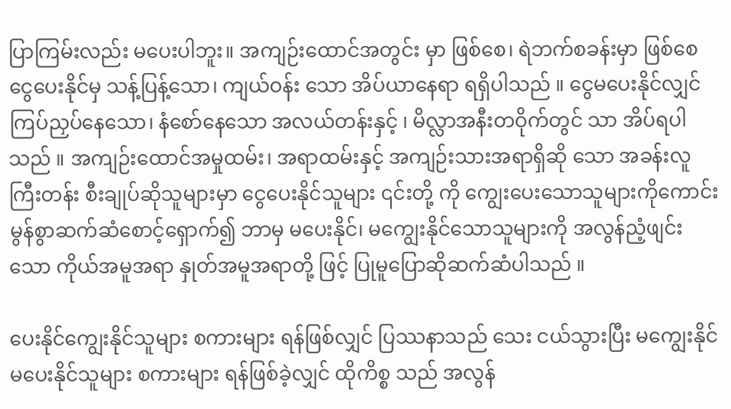ပြာကြမ်းလည်း မပေးပါဘူး။ အကျဉ်းထောင်အတွင်း မှာ ဖြစ်စေ၊ ရဲဘက်စခန်းမှာ ဖြစ်စေ ငွေပေးနိုင်မှ သန့်ပြန့်သော၊ ကျယ်ဝန်း သော အိပ်ယာနေရာ ရရှိပါသည် ။ ငွေမပေးနိုင်လျှင် ကြပ်ညှပ်နေသော၊ နံစော်နေသော အလယ်တန်းနှင့် ၊ မိလ္လာအနီးတဝိုက်တွင် သာ အိပ်ရပါ သည် ။ အကျဉ်းထောင်အမှုထမ်း၊ အရာထမ်းနှင့် အကျဉ်းသားအရာရှိဆို သော အခန်းလူကြီးတန်း စီးချုပ်ဆိုသူများမှာ ငွေပေးနိုင်သူများ ၎င်းတို့ ကို ကျွေးပေးသောသူများကိုကောင်း မွန်စွာဆက်ဆံစောင့်ရှောက်၍ ဘာမှ မပေးနိုင်၊ မကျွေးနိုင်သောသူများကို အလွန်ညံ့ဖျင်းသော ကိုယ်အမူအရာ နှုတ်အမူအရာတို့ ဖြင့် ပြုမူပြောဆိုဆက်ဆံပါသည် ။

ပေးနိုင်ကျွေးနိုင်သူများ စကားများ ရန်ဖြစ်လျှင် ပြဿနာသည် သေး ငယ်သွားပြီး မကျွေးနိုင် မပေးနိုင်သူများ စကားများ ရန်ဖြစ်ခဲ့လျှင် ထိုကိစ္စ သည် အလွန်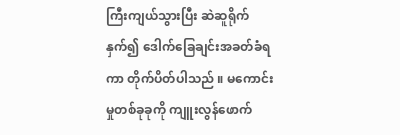ကြီးကျယ်သွားပြီး ဆဲဆူရိုက်နှက်၍ ဒေါက်ခြေချင်းအခတ်ခံရ ကာ တိုက်ပိတ်ပါသည် ။ မကောင်းမှုတစ်ခုခုကို ကျူးလွန်ဖောက်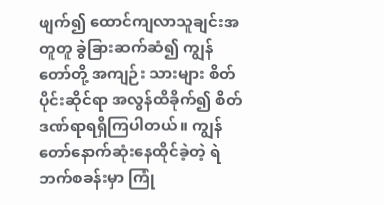ဖျက်၍ ထောင်ကျလာသူချင်းအတူတူ ခွဲခြားဆက်ဆံ၍ ကျွန်တော်တို့ အကျဉ်း သားများ စိတ်ပိုင်းဆိုင်ရာ အလွန်ထိခိုက်၍ စိတ်ဒဏ်ရာရရှိကြပါတယ်။ ကျွန်တော်နောက်ဆုံးနေထိုင်ခဲ့တဲ့ ရဲဘက်စခန်းမှာ ကြုံ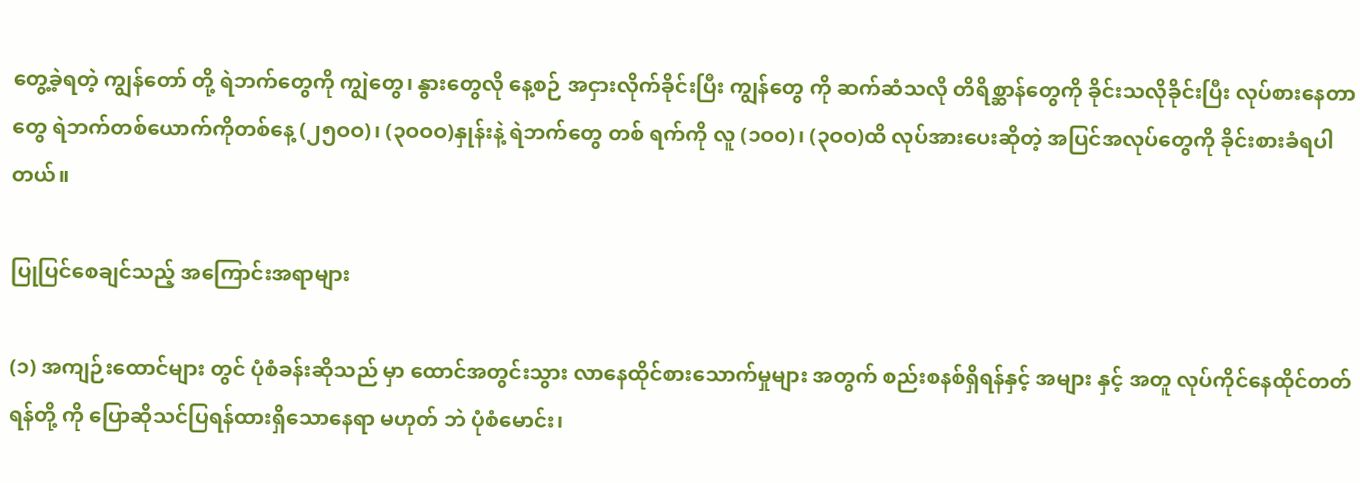တွေ့ခဲ့ရတဲ့ ကျွန်တော် တို့ ရဲဘက်တွေကို ကျွဲတွေ၊ နွားတွေလို နေ့စဉ် အငှားလိုက်ခိုင်းပြီး ကျွန်တွေ ကို ဆက်ဆံသလို တိရိစ္ဆာန်တွေကို ခိုင်းသလိုခိုင်းပြီး လုပ်စားနေတာတွေ ရဲဘက်တစ်ယောက်ကိုတစ်နေ့ (၂၅ဝဝ)၊ (၃ဝဝဝ)နှုန်းနဲ့ ရဲဘက်တွေ တစ် ရက်ကို လူ (၁ဝဝ)၊ (၃ဝဝ)ထိ လုပ်အားပေးဆိုတဲ့ အပြင်အလုပ်တွေကို ခိုင်းစားခံရပါတယ်။

ပြုပြင်စေချင်သည့် အကြောင်းအရာများ

(၁) အကျဉ်းထောင်များ တွင် ပုံစံခန်းဆိုသည် မှာ ထောင်အတွင်းသွား လာနေထိုင်စားသောက်မှုများ အတွက် စည်းစနစ်ရှိရန်နှင့် အများ နှင့် အတူ လုပ်ကိုင်နေထိုင်တတ်ရန်တို့ ကို ပြောဆိုသင်ပြရန်ထားရှိသောနေရာ မဟုတ် ဘဲ ပုံစံမောင်း၊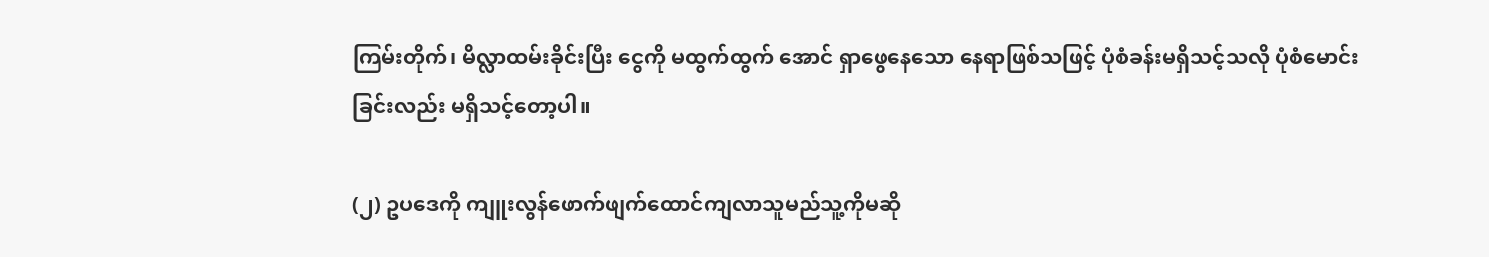ကြမ်းတိုက်၊ မိလ္လာထမ်းခိုင်းပြီး ငွေကို မထွက်ထွက် အောင် ရှာဖွေနေသော နေရာဖြစ်သဖြင့် ပုံစံခန်းမရှိသင့်သလို ပုံစံမောင်း ခြင်းလည်း မရှိသင့်တော့ပါ။

(၂) ဥပဒေကို ကျူးလွန်ဖောက်ဖျက်ထောင်ကျလာသူမည်သူ့ကိုမဆို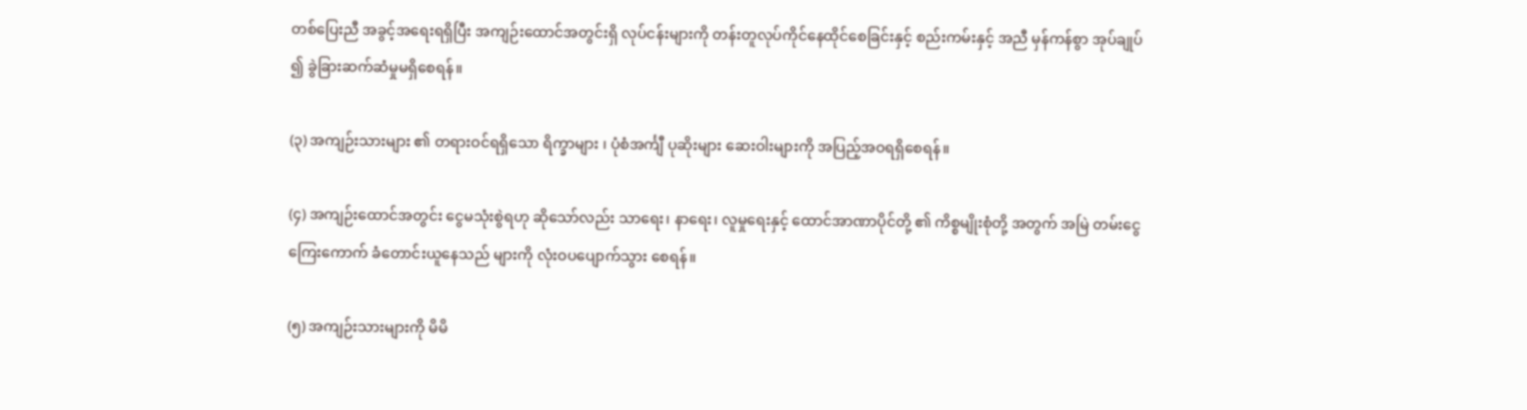တစ်ပြေးညီ အခွင့်အရေးရရှိပြီး အကျဉ်းထောင်အတွင်းရှိ လုပ်ငန်းများကို တန်းတူလုပ်ကိုင်နေထိုင်စေခြင်းနှင့် စည်းကမ်းနှင့် အညီ မှန်ကန်စွာ အုပ်ချုပ် ၍ ခွဲခြားဆက်ဆံမှုမရှိစေရန်။

(၃) အကျဉ်းသားများ ၏ တရားဝင်ရရှိသော ရိက္ခာများ ၊ ပုံစံအင်္ကျီ ပုဆိုးများ ဆေးဝါးများကို အပြည့်အဝရရှိစေရန်။

(၄) အကျဉ်းထောင်အတွင်း ငွေမသုံးစွဲရဟု ဆိုသော်လည်း သာရေး၊ နာရေး၊ လူမှုရေးနှင့် ထောင်အာဏာပိုင်တို့ ၏ ကိစ္စမျိုးစုံတို့ အတွက် အမြဲ တမ်းငွေကြေးကောက် ခံတောင်းယူနေသည် များကို လုံးဝပပျောက်သွား စေရန်။

(၅) အကျဉ်းသားများကို မိမိ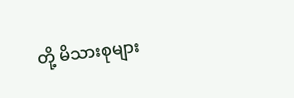တို့ မိသားစုများ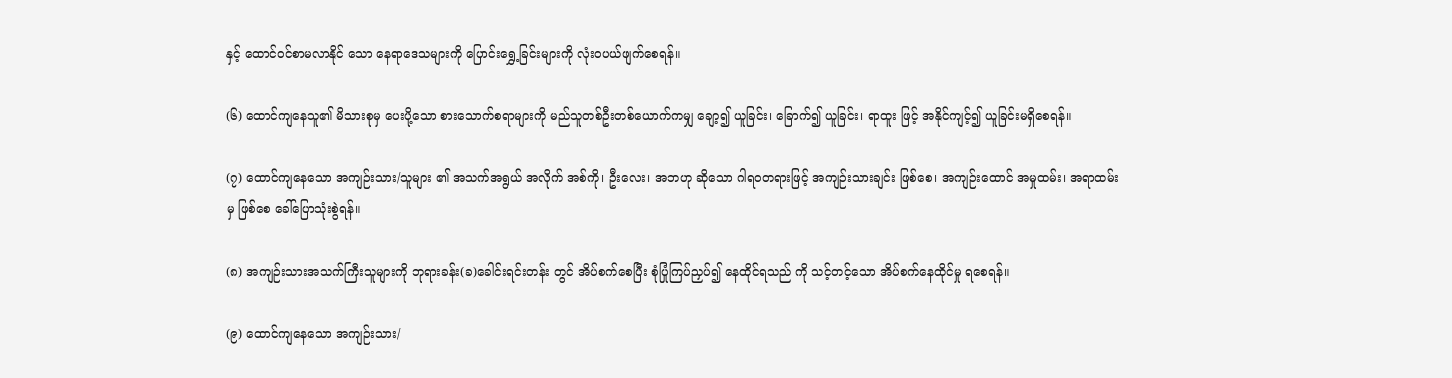နှင့် ထောင်ဝင်စာမလာနိုင် သော နေရာဒေသများကို ပြောင်းရွှေ့ခြင်းများကို လုံးဝပယ်ဖျက်စေရန်။

(၆) ထောင်ကျနေသူ၏ မိသားစုမှ ပေးပို့သော စားသောက်စရာများကို မည်သူတစ်ဦးတစ်ယောက်ကမျှ ချော့၍ ယူခြင်း၊ ခြောက်၍ ယူခြင်း၊ ရာထူး ဖြင့် အနိုင်ကျင့်၍ ယူခြင်းမရှိစေရန်။

(၇) ထောင်ကျနေသော အကျဉ်းသား/သူများ ၏ အသက်အရွယ် အလိုက် အစ်ကို၊ ဦးလေး၊ အဘဟု ဆိုသော ဂါရဝတရားဖြင့် အကျဉ်းသားချင်း ဖြစ်စေ၊ အကျဉ်းထောင် အမှုထမ်း၊ အရာထမ်းမှ ဖြစ်စေ ခေါ်ပြောသုံးစွဲရန်။

(၈) အကျဉ်းသားအသက်ကြီးသူများကို ဘုရားခန်း(ခ)ခေါင်းရင်းတန်း တွင် အိပ်စက်စေပြီး စုံပြုံကြပ်ညှပ်၍ နေထိုင်ရသည် ကို သင့်တင့်သော အိပ်စက်နေထိုင်မှု ရစေရန်။

(၉) ထောင်ကျနေသော အကျဉ်းသား/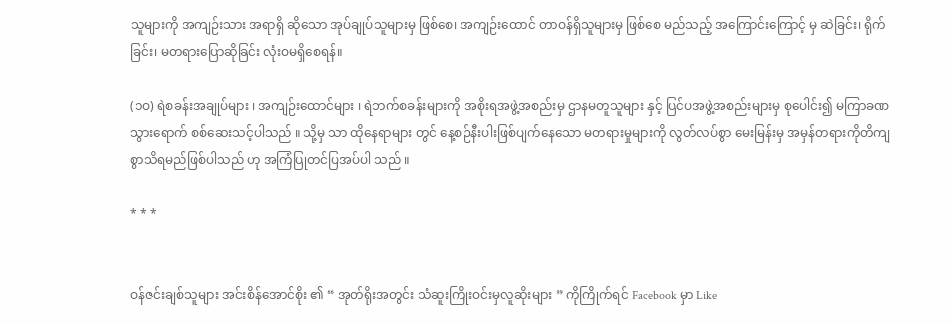သူများကို အကျဉ်းသား အရာရှိ ဆိုသော အုပ်ချုပ်သူများမှ ဖြစ်စေ၊ အကျဉ်းထောင် တာဝန်ရှိသူများမှ ဖြစ်စေ မည်သည့် အကြောင်းကြောင့် မှ ဆဲခြင်း၊ ရိုက်ခြင်း၊ မတရားပြောဆိုခြင်း လုံးဝမရှိစေရန်။

(၁ဝ) ရဲစခန်းအချုပ်များ ၊ အကျဉ်းထောင်များ ၊ ရဲဘက်စခန်းများကို အစိုးရအဖွဲ့အစည်းမှ ဌာနမတူသူများ နှင့် ပြင်ပအဖွဲ့အစည်းများမှ စုပေါင်း၍ မကြာခဏသွားရောက် စစ်ဆေးသင့်ပါသည် ။ သို့မှ သာ ထိုနေရာများ တွင် နေ့စဉ်နီးပါးဖြစ်ပျက်နေသော မတရားမှုများကို လွတ်လပ်စွာ မေးမြန်းမှ အမှန်တရားကိုတိကျစွာသိရမည်ဖြစ်ပါသည် ဟု အကြံပြုတင်ပြအပ်ပါ သည် ။

* * *


ဝန်ဇင်းချစ်သူများ အင်းစိန်အောင်စိုး ၏ “ အုတ်ရိုးအတွင်း သံဆူးကြိုးဝင်းမှလူဆိုးများ ” ကိုကြိုက်ရင် Facebook မှာ Like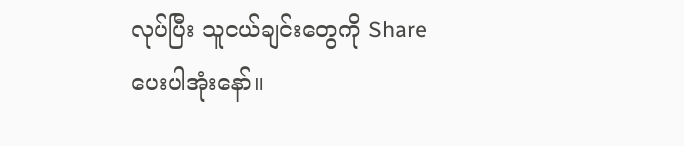လုပ်ပြီး သူငယ်ချင်းတွေကို Share ပေးပါအုံးနော်။